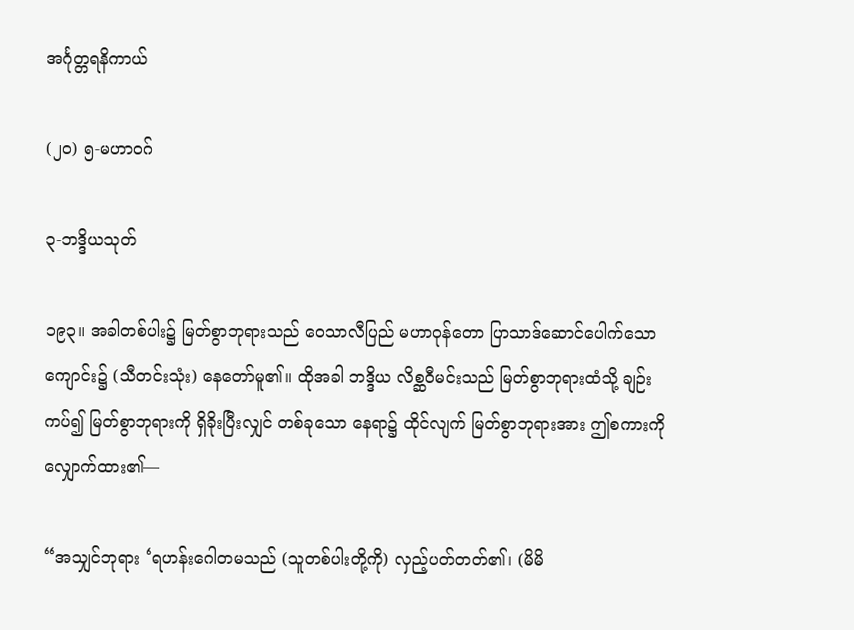အင်္ဂုတ္တရနိကာယ်

(၂ဝ) ၅-မဟာဝဂ်

၃-ဘဒ္ဒိယသုတ်

၁၉၃။ အခါတစ်ပါး၌ မြတ်စွာဘုရားသည် ဝေသာလီပြည် မဟာဝုန်တော ပြာသာဒ်ဆောင်ပေါက်သော ကျောင်း၌ (သီတင်းသုံး) နေတော်မူ၏။ ထိုအခါ ဘဒ္ဒိယ လိစ္ဆဝီမင်းသည် မြတ်စွာဘုရားထံသို့ ချဉ်းကပ်၍ မြတ်စွာဘုရားကို ရှိခိုးပြီးလျှင် တစ်ခုသော နေရာ၌ ထိုင်လျက် မြတ်စွာဘုရားအား ဤစကားကို လျှောက်ထား၏—

“အသျှင်ဘုရား ‘ရဟန်းဂေါတမသည် (သူတစ်ပါးတို့ကို) လှည့်ပတ်တတ်၏၊ (မိမိ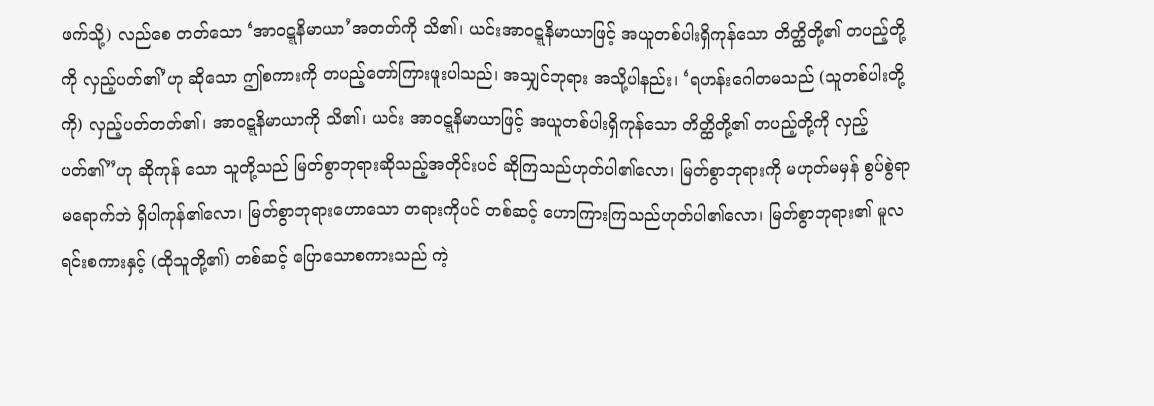ဖက်သို့) လည်စေ တတ်သော ‘အာဝဋ္ဋနိမာယာ’အတတ်ကို သိ၏၊ ယင်းအာဝဋ္ဋနိမာယာဖြင့် အယူတစ်ပါးရှိကုန်သော တိတ္ထိတို့၏ တပည့်တို့ကို လှည့်ပတ်၏’ဟု ဆိုသော ဤစကားကို တပည့်တော်ကြားဖူးပါသည်၊ အသျှင်ဘုရား အသို့ပါနည်း၊ ‘ရဟန်းဂေါတမသည် (သူတစ်ပါးတို့ကို) လှည့်ပတ်တတ်၏၊ အာဝဋ္ဋနိမာယာကို သိ၏၊ ယင်း အာဝဋ္ဋနိမာယာဖြင့် အယူတစ်ပါးရှိကုန်သော တိတ္ထိတို့၏ တပည့်တို့ကို လှည့်ပတ်၏”ဟု ဆိုကုန် သော သူတို့သည် မြတ်စွာဘုရားဆိုသည့်အတိုင်းပင် ဆိုကြသည်ဟုတ်ပါ၏လော၊ မြတ်စွာဘုရားကို မဟုတ်မမှန် စွပ်စွဲရာ မရောက်ဘဲ ရှိပါကုန်၏လော၊ မြတ်စွာဘုရားဟောသော တရားကိုပင် တစ်ဆင့် ဟောကြားကြသည်ဟုတ်ပါ၏လော၊ မြတ်စွာဘုရား၏ မူလရင်းစကားနှင့် (ထိုသူတို့၏) တစ်ဆင့် ပြောသောစကားသည် ကဲ့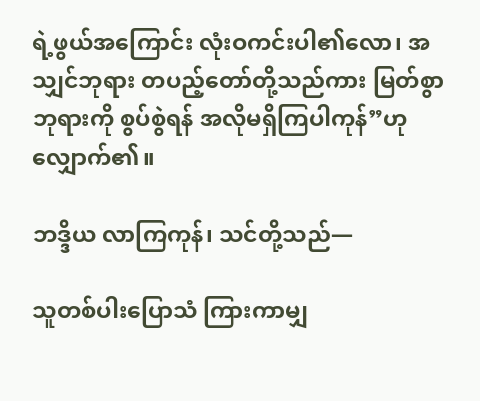ရဲ့ဖွယ်အကြောင်း လုံးဝကင်းပါ၏လော၊ အသျှင်ဘုရား တပည့်တော်တို့သည်ကား မြတ်စွာဘုရားကို စွပ်စွဲရန် အလိုမရှိကြပါကုန်”ဟု လျှောက်၏။

ဘဒ္ဒိယ လာကြကုန်၊ သင်တို့သည်—

သူတစ်ပါးပြောသံ ကြားကာမျှ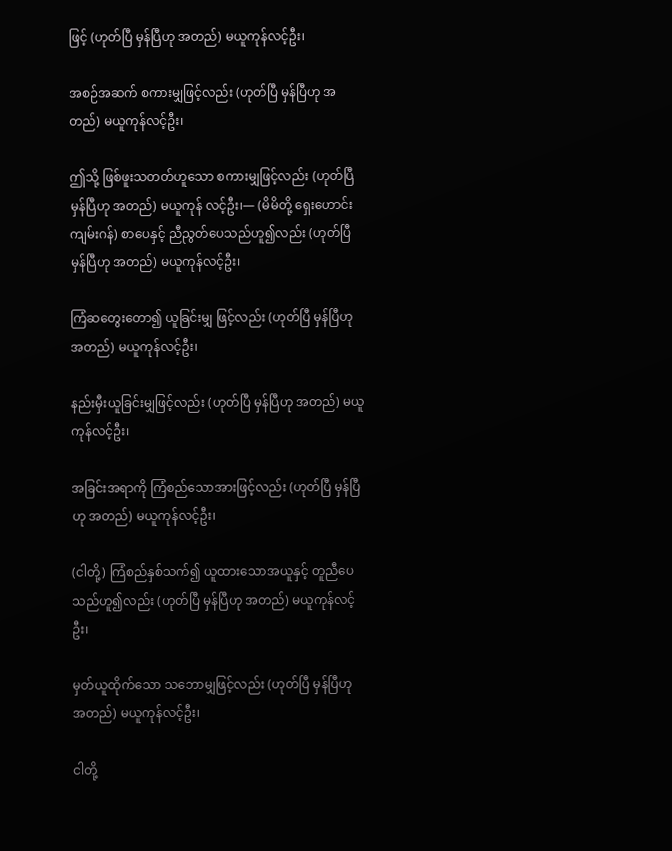ဖြင့် (ဟုတ်ပြီ မှန်ပြီဟု အတည်) မယူကုန်လင့်ဦး၊

အစဉ်အဆက် စကားမျှဖြင့်လည်း (ဟုတ်ပြီ မှန်ပြီဟု အတည်) မယူကုန်လင့်ဦး၊

ဤသို့ ဖြစ်ဖူးသတတ်ဟူသော စကားမျှဖြင့်လည်း (ဟုတ်ပြီ မှန်ပြီဟု အတည်) မယူကုန် လင့်ဦး၊— (မိမိတို့ ရှေးဟောင်းကျမ်းဂန်) စာပေနှင့် ညီညွတ်ပေသည်ဟူ၍လည်း (ဟုတ်ပြီ မှန်ပြီဟု အတည်) မယူကုန်လင့်ဦး၊

ကြံဆတွေးတော၍ ယူခြင်းမျှ ဖြင့်လည်း (ဟုတ်ပြီ မှန်ပြီဟု အတည်) မယူကုန်လင့်ဦး၊

နည်းမှီးယူခြင်းမျှဖြင့်လည်း (ဟုတ်ပြီ မှန်ပြီဟု အတည်) မယူကုန်လင့်ဦး၊

အခြင်းအရာကို ကြံစည်သောအားဖြင့်လည်း (ဟုတ်ပြီ မှန်ပြီဟု အတည်) မယူကုန်လင့်ဦး၊

(ငါတို့) ကြံစည်နှစ်သက်၍ ယူထားသောအယူနှင့် တူညီပေသည်ဟူ၍လည်း (ဟုတ်ပြီ မှန်ပြီဟု အတည်) မယူကုန်လင့်ဦး၊

မှတ်ယူထိုက်သော သဘောမျှဖြင့်လည်း (ဟုတ်ပြီ မှန်ပြီဟု အတည်) မယူကုန်လင့်ဦး၊

ငါတို့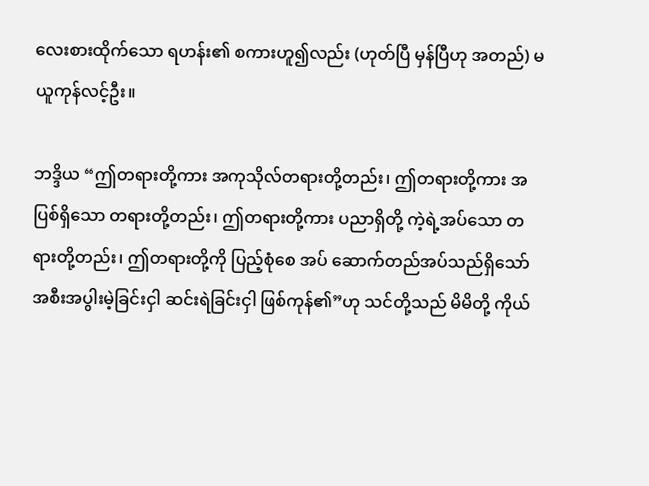လေးစားထိုက်သော ရဟန်း၏ စကားဟူ၍လည်း (ဟုတ်ပြီ မှန်ပြီဟု အတည်) မယူကုန်လင့်ဦး။

ဘဒ္ဒိယ “ဤတရားတို့ကား အကုသိုလ်တရားတို့တည်း၊ ဤတရားတို့ကား အပြစ်ရှိသော တရားတို့တည်း၊ ဤတရားတို့ကား ပညာရှိတို့ ကဲ့ရဲ့အပ်သော တရားတို့တည်း၊ ဤတရားတို့ကို ပြည့်စုံစေ အပ် ဆောက်တည်အပ်သည်ရှိသော် အစီးအပွါးမဲ့ခြင်းငှါ ဆင်းရဲခြင်းငှါ ဖြစ်ကုန်၏”ဟု သင်တို့သည် မိမိတို့ ကိုယ်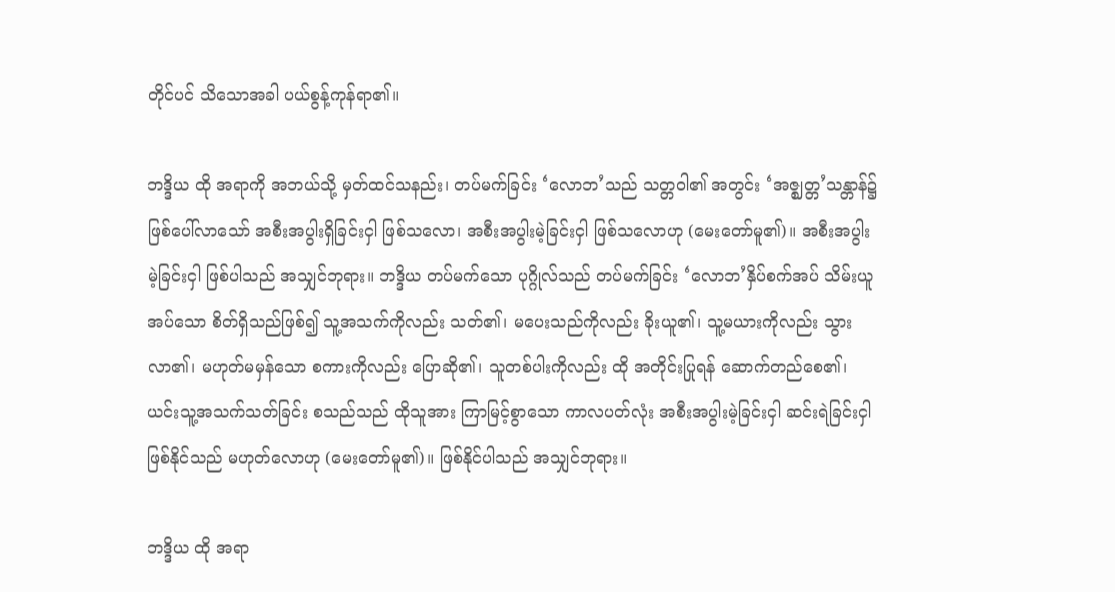တိုင်ပင် သိသောအခါ ပယ်စွန့်ကုန်ရာ၏။

ဘဒ္ဒိယ ထို အရာကို အဘယ်သို့ မှတ်ထင်သနည်း၊ တပ်မက်ခြင်း ‘လောဘ’သည် သတ္တဝါ၏ အတွင်း ‘အဇ္ဈတ္တ’သန္တာန်၌ ဖြစ်ပေါ်လာသော် အစီးအပွါးရှိခြင်းငှါ ဖြစ်သလော၊ အစီးအပွါးမဲ့ခြင်းငှါ ဖြစ်သလောဟု (မေးတော်မူ၏)။ အစီးအပွါးမဲ့ခြင်းငှါ ဖြစ်ပါသည် အသျှင်ဘုရား။ ဘဒ္ဒိယ တပ်မက်သော ပုဂ္ဂိုလ်သည် တပ်မက်ခြင်း ‘လောဘ’နှိပ်စက်အပ် သိမ်းယူအပ်သော စိတ်ရှိသည်ဖြစ်၍ သူ့အသက်ကိုလည်း သတ်၏၊ မပေးသည်ကိုလည်း ခိုးယူ၏၊ သူ့မယားကိုလည်း သွားလာ၏၊ မဟုတ်မမှန်သော စကားကိုလည်း ပြောဆို၏၊ သူတစ်ပါးကိုလည်း ထို အတိုင်းပြုရန် ဆောက်တည်စေ၏၊ ယင်းသူ့အသက်သတ်ခြင်း စသည်သည် ထိုသူအား ကြာမြင့်စွာသော ကာလပတ်လုံး အစီးအပွါးမဲ့ခြင်းငှါ ဆင်းရဲခြင်းငှါ ဖြစ်နိုင်သည် မဟုတ်လောဟု (မေးတော်မူ၏)။ ဖြစ်နိုင်ပါသည် အသျှင်ဘုရား။

ဘဒ္ဒိယ ထို အရာ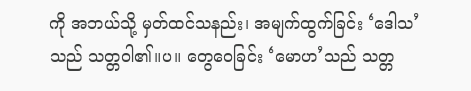ကို အဘယ်သို့ မှတ်ထင်သနည်း၊ အမျက်ထွက်ခြင်း ‘ဒေါသ’သည် သတ္တဝါ၏။ပ။ တွေဝေခြင်း ‘မောဟ’သည် သတ္တ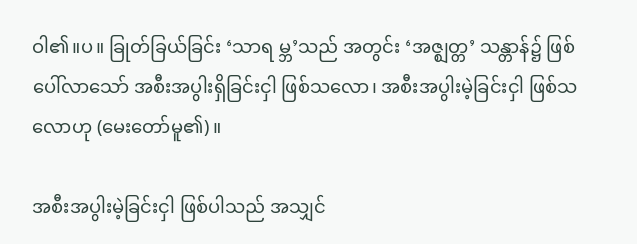ဝါ၏။ပ။ ခြုတ်ခြယ်ခြင်း ‘သာရ မ္ဘ’သည် အတွင်း ‘အဇ္ဈတ္တ’ သန္တာန်၌ ဖြစ်ပေါ်လာသော် အစီးအပွါးရှိခြင်းငှါ ဖြစ်သလော၊ အစီးအပွါးမဲ့ခြင်းငှါ ဖြစ်သလောဟု (မေးတော်မူ၏)။

အစီးအပွါးမဲ့ခြင်းငှါ ဖြစ်ပါသည် အသျှင်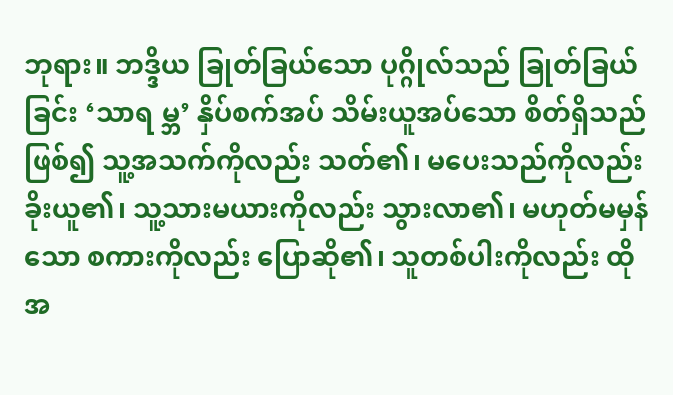ဘုရား။ ဘဒ္ဒိယ ခြုတ်ခြယ်သော ပုဂ္ဂိုလ်သည် ခြုတ်ခြယ်ခြင်း ‘သာရ မ္ဘ’ နှိပ်စက်အပ် သိမ်းယူအပ်သော စိတ်ရှိသည်ဖြစ်၍ သူ့အသက်ကိုလည်း သတ်၏၊ မပေးသည်ကိုလည်း ခိုးယူ၏၊ သူ့သားမယားကိုလည်း သွားလာ၏၊ မဟုတ်မမှန်သော စကားကိုလည်း ပြောဆို၏၊ သူတစ်ပါးကိုလည်း ထို အ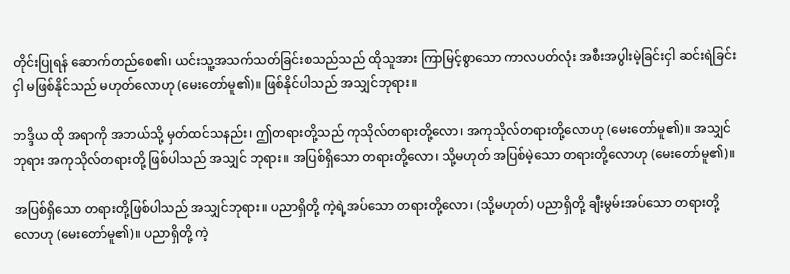တိုင်းပြုရန် ဆောက်တည်စေ၏၊ ယင်းသူ့အသက်သတ်ခြင်းစသည်သည် ထိုသူအား ကြာမြင့်စွာသော ကာလပတ်လုံး အစီးအပွါးမဲ့ခြင်းငှါ ဆင်းရဲခြင်းငှါ မဖြစ်နိုင်သည် မဟုတ်လောဟု (မေးတော်မူ၏)။ ဖြစ်နိုင်ပါသည် အသျှင်ဘုရား။

ဘဒ္ဒိယ ထို အရာကို အဘယ်သို့ မှတ်ထင်သနည်း၊ ဤတရားတို့သည် ကုသိုလ်တရားတို့လော၊ အကုသိုလ်တရားတို့လောဟု (မေးတော်မူ၏)။ အသျှင်ဘုရား အကုသိုလ်တရားတို့ ဖြစ်ပါသည် အသျှင် ဘုရား။ အပြစ်ရှိသော တရားတို့လော၊ သို့မဟုတ် အပြစ်မဲ့သော တရားတို့လောဟု (မေးတော်မူ၏)။

အပြစ်ရှိသော တရားတို့ဖြစ်ပါသည် အသျှင်ဘုရား။ ပညာရှိတို့ ကဲ့ရဲ့အပ်သော တရားတို့လော၊ (သို့မဟုတ်) ပညာရှိတို့ ချီးမွမ်းအပ်သော တရားတို့လောဟု (မေးတော်မူ၏)။ ပညာရှိတို့ ကဲ့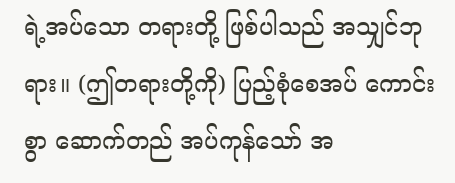ရဲ့အပ်သော တရားတို့ ဖြစ်ပါသည် အသျှင်ဘုရား။ (ဤတရားတို့ကို) ပြည့်စုံစေအပ် ကောင်းစွာ ဆောက်တည် အပ်ကုန်သော် အ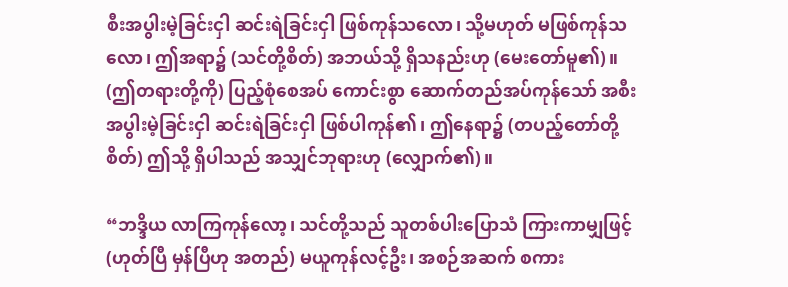စီးအပွါးမဲ့ခြင်းငှါ ဆင်းရဲခြင်းငှါ ဖြစ်ကုန်သလော၊ သို့မဟုတ် မဖြစ်ကုန်သလော၊ ဤအရာ၌ (သင်တို့စိတ်) အဘယ်သို့ ရှိသနည်းဟု (မေးတော်မူ၏)။ (ဤတရားတို့ကို) ပြည့်စုံစေအပ် ကောင်းစွာ ဆောက်တည်အပ်ကုန်သော် အစီးအပွါးမဲ့ခြင်းငှါ ဆင်းရဲခြင်းငှါ ဖြစ်ပါကုန်၏၊ ဤနေရာ၌ (တပည့်တော်တို့စိတ်) ဤသို့ ရှိပါသည် အသျှင်ဘုရားဟု (လျှောက်၏)။

“ဘဒ္ဒိယ လာကြကုန်လော့၊ သင်တို့သည် သူတစ်ပါးပြောသံ ကြားကာမျှဖြင့် (ဟုတ်ပြီ မှန်ပြီဟု အတည်) မယူကုန်လင့်ဦး၊ အစဉ်အဆက် စကား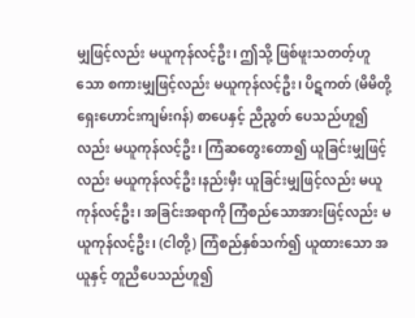မျှဖြင့်လည်း မယူကုန်လင့်ဦး၊ ဤသို့ ဖြစ်ဖူးသတတ့်ဟူသော စကားမျှဖြင့်လည်း မယူကုန်လင့်ဦး၊ ပိဋကတ် (မိမိတို့ ရှေးဟောင်းကျမ်းဂန်) စာပေနှင့် ညီညွတ် ပေသည်ဟူ၍လည်း မယူကုန်လင့်ဦး၊ ကြံဆတွေးတော၍ ယူခြင်းမျှဖြင့်လည်း မယူကုန်လင့်ဦး၊နည်းမှီး ယူခြင်းမျှဖြင့်လည်း မယူကုန်လင့်ဦး၊ အခြင်းအရာကို ကြံစည်သောအားဖြင့်လည်း မယူကုန်လင့်ဦး၊ (ငါတို့) ကြံစည်နှစ်သက်၍ ယူထားသော အယူနှင့် တူညီပေသည်ဟူ၍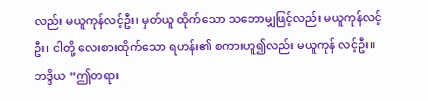လည်း မယူကုန်လင့်ဦး၊ မှတ်ယူ ထိုက်သော သဘောမျှဖြင့်လည်း မယူကုန်လင့်ဦး၊ ငါတို့ လေးစားထိုက်သော ရဟန်း၏ စကားဟူ၍လည်း မယူကုန် လင့်ဦး။ ဘဒ္ဒိယ “ဤတရား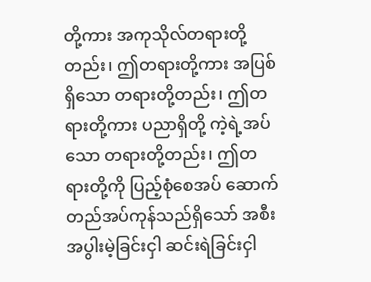တို့ကား အကုသိုလ်တရားတို့တည်း၊ ဤတရားတို့ကား အပြစ်ရှိသော တရားတို့တည်း၊ ဤတရားတို့ကား ပညာရှိတို့ ကဲ့ရဲ့အပ်သော တရားတို့တည်း၊ ဤတရားတို့ကို ပြည့်စုံစေအပ် ဆောက်တည်အပ်ကုန်သည်ရှိသော် အစီးအပွါးမဲ့ခြင်းငှါ ဆင်းရဲခြင်းငှါ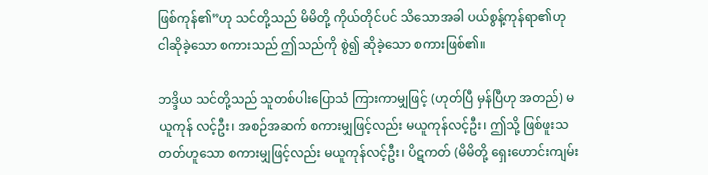ဖြစ်ကုန်၏”ဟု သင်တို့သည် မိမိတို့ ကိုယ်တိုင်ပင် သိသောအခါ ပယ်စွန့်ကုန်ရာ၏ဟု ငါဆိုခဲ့သော စကားသည် ဤသည်ကို စွဲ၍ ဆိုခဲ့သော စကားဖြစ်၏။

ဘဒ္ဒိယ သင်တို့သည် သူတစ်ပါးပြောသံ ကြားကာမျှဖြင့် (ဟုတ်ပြီ မှန်ပြီဟု အတည်) မယူကုန် လင့်ဦး၊ အစဉ်အဆက် စကားမျှဖြင့်လည်း မယူကုန်လင့်ဦး၊ ဤသို့ ဖြစ်ဖူးသတတ်ဟူသော စကားမျှဖြင့်လည်း မယူကုန်လင့်ဦး၊ ပိဋကတ် (မိမိတို့ ရှေးဟောင်းကျမ်း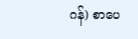ဂန်) စာပေ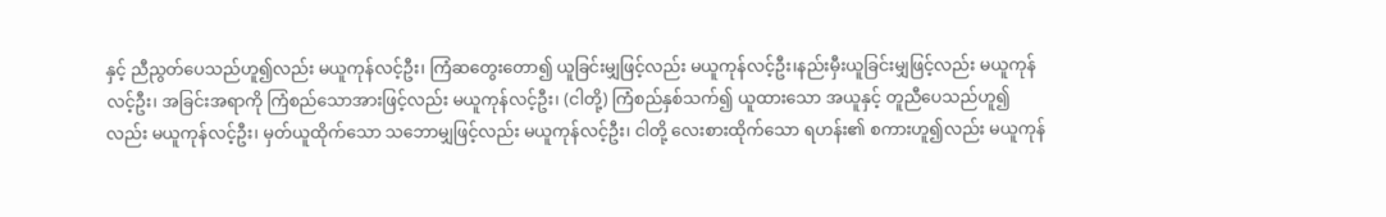နှင့် ညီညွတ်ပေသည်ဟူ၍လည်း မယူကုန်လင့်ဦး၊ ကြံဆတွေးတော၍ ယူခြင်းမျှဖြင့်လည်း မယူကုန်လင့်ဦး၊နည်းမှီးယူခြင်းမျှဖြင့်လည်း မယူကုန်လင့်ဦး၊ အခြင်းအရာကို ကြံစည်သောအားဖြင့်လည်း မယူကုန်လင့်ဦး၊ (ငါတို့) ကြံစည်နှစ်သက်၍ ယူထားသော အယူနှင့် တူညီပေသည်ဟူ၍လည်း မယူကုန်လင့်ဦး၊ မှတ်ယူထိုက်သော သဘောမျှဖြင့်လည်း မယူကုန်လင့်ဦး၊ ငါတို့ လေးစားထိုက်သော ရဟန်း၏ စကားဟူ၍လည်း မယူကုန်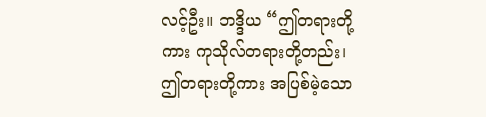လင့်ဦး။ ဘဒ္ဒိယ “ဤတရားတို့ကား ကုသိုလ်တရားတို့တည်း၊ ဤတရားတို့ကား အပြစ်မဲ့သော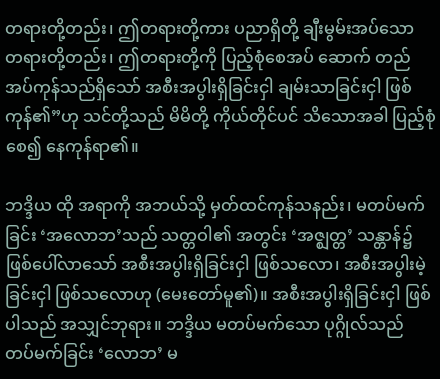တရားတို့တည်း၊ ဤတရားတို့ကား ပညာရှိတို့ ချီးမွမ်းအပ်သော တရားတို့တည်း၊ ဤတရားတို့ကို ပြည့်စုံစေအပ် ဆောက် တည်အပ်ကုန်သည်ရှိသော် အစီးအပွါးရှိခြင်းငှါ ချမ်းသာခြင်းငှါ ဖြစ်ကုန်၏”ဟု သင်တို့သည် မိမိတို့ ကိုယ်တိုင်ပင် သိသောအခါ ပြည့်စုံစေ၍ နေကုန်ရာ၏။

ဘဒ္ဒိယ ထို အရာကို အဘယ်သို့ မှတ်ထင်ကုန်သနည်း၊ မတပ်မက်ခြင်း ‘အလောဘ’သည် သတ္တဝါ၏ အတွင်း ‘အဇ္ဈတ္တ’ သန္တာန်၌ ဖြစ်ပေါ်လာသော် အစီးအပွါးရှိခြင်းငှါ ဖြစ်သလော၊ အစီးအပွါးမဲ့ခြင်းငှါ ဖြစ်သလောဟု (မေးတော်မူ၏)။ အစီးအပွါးရှိခြင်းငှါ ဖြစ်ပါသည် အသျှင်ဘုရား။ ဘဒ္ဒိယ မတပ်မက်သော ပုဂ္ဂိုလ်သည် တပ်မက်ခြင်း ‘လောဘ’ မ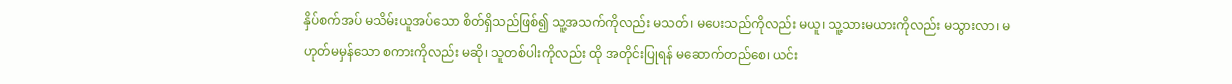နှိပ်စက်အပ် မသိမ်းယူအပ်သော စိတ်ရှိသည်ဖြစ်၍ သူ့အသက်ကိုလည်း မသတ်၊ မပေးသည်ကိုလည်း မယူ၊ သူ့သားမယားကိုလည်း မသွားလာ၊ မဟုတ်မမှန်သော စကားကိုလည်း မဆို၊ သူတစ်ပါးကိုလည်း ထို အတိုင်းပြုရန် မဆောက်တည်စေ၊ ယင်း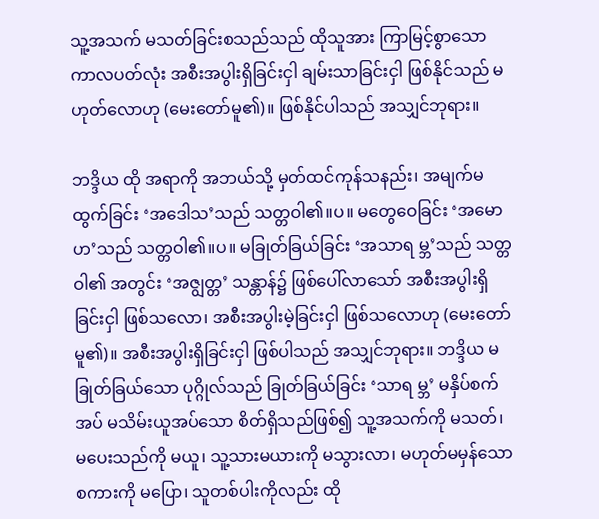သူ့အသက် မသတ်ခြင်းစသည်သည် ထိုသူအား ကြာမြင့်စွာသော ကာလပတ်လုံး အစီးအပွါးရှိခြင်းငှါ ချမ်းသာခြင်းငှါ ဖြစ်နိုင်သည် မဟုတ်လောဟု (မေးတော်မူ၏)။ ဖြစ်နိုင်ပါသည် အသျှင်ဘုရား။

ဘဒ္ဒိယ ထို အရာကို အဘယ်သို့ မှတ်ထင်ကုန်သနည်း၊ အမျက်မထွက်ခြင်း ‘အဒေါသ’သည် သတ္တဝါ၏။ပ။ မတွေဝေခြင်း ‘အမောဟ’သည် သတ္တဝါ၏။ပ။ မခြုတ်ခြယ်ခြင်း ‘အသာရ မ္ဘ’သည် သတ္တဝါ၏ အတွင်း ‘အဇျွတ္တ’ သန္တာန်၌ ဖြစ်ပေါ်လာသော် အစီးအပွါးရှိခြင်းငှါ ဖြစ်သလော၊ အစီးအပွါးမဲ့ခြင်းငှါ ဖြစ်သလောဟု (မေးတော်မူ၏)။ အစီးအပွါးရှိခြင်းငှါ ဖြစ်ပါသည် အသျှင်ဘုရား။ ဘဒ္ဒိယ မခြုတ်ခြယ်သော ပုဂ္ဂိုလ်သည် ခြုတ်ခြယ်ခြင်း ‘သာရ မ္ဘ’ မနှိပ်စက်အပ် မသိမ်းယူအပ်သော စိတ်ရှိသည်ဖြစ်၍ သူ့အသက်ကို မသတ်၊ မပေးသည်ကို မယူ၊ သူ့သားမယားကို မသွားလာ၊ မဟုတ်မမှန်သော စကားကို မပြော၊ သူတစ်ပါးကိုလည်း ထို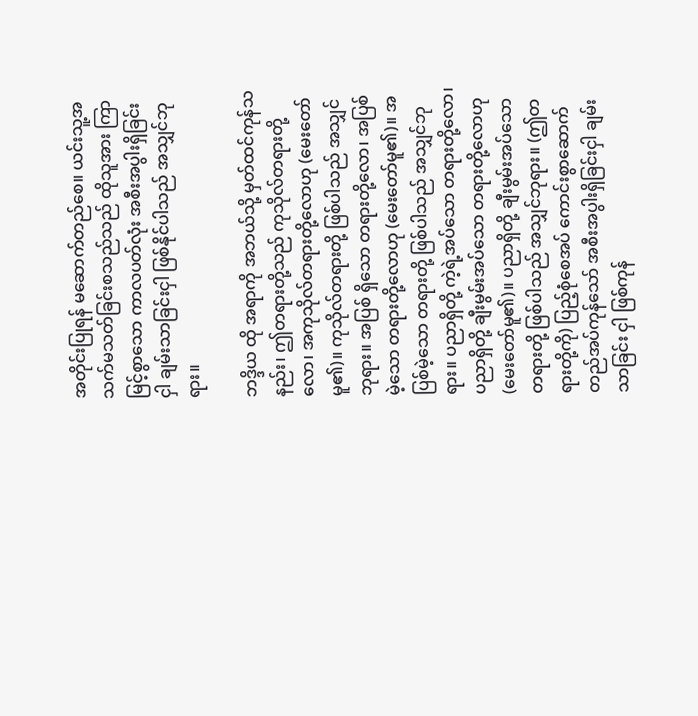အတိုင်းပြုရန် မဆောက်တည်စေ။ ယင်းသူ့အသက်မသတ်ခြင်းစသည်သည် ထိုသူအား ကြာမြင့်စွာသော ကာလပတ်လုံး အစီးအပွါးရှိခြင်းငှါ ချမ်းသာခြင်းငှါ ဖြစ်နိုင်ပါသည် အသျှင်ဘုရား။

ဘဒ္ဒိယ ထို အရာကို အဘယ်သို့ မှတ်ထင်ကုန်သနည်း၊ ဤတရားတို့သည် ကုသိုလ်တရားတို့လော၊ အကုသိုလ်တရားတို့လောဟု (မေးတော်မူ၏)။ ကုသိုလ်တရားတို့ ဖြစ်ပါသည် အသျှင်ဘုရား။ အပြစ် ရှိသော တရားတို့လော၊ အပြစ်မဲ့သော တရားတို့လောဟု (မေးတော်မူ၏)။ အပြစ်မဲ့သော တရားတို့ ဖြစ်ပါသည် အသျှင်ဘုရား။ ပညာရှိတို့ ကဲ့ရဲ့အပ်သော တရားတို့လော၊ ပညာရှိတို့ ချီးမွမ်းအပ်သော တရားတို့လောဟု (မေးတော်မူ၏)။ ပညာရှိတို့ ချီးမွမ်းအပ်သော တရားတို့ ဖြစ်ပါသည် အသျှင်ဘုရား။ (ဤတရားတို့ကို) ပြည့်စုံစေအပ် ကောင်းစွာဆောက် တည်အပ်ကုန်သော် အစီးအပွါးရှိခြင်းငှါ ချမ်းသာခြင်း ငှါ ဖြစ်ကုန်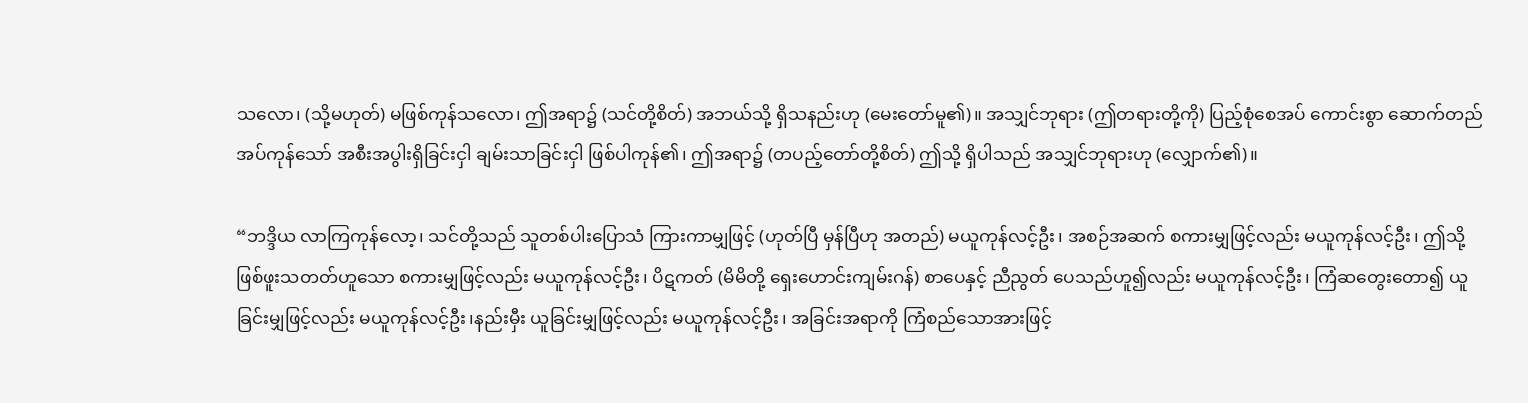သလော၊ (သို့မဟုတ်) မဖြစ်ကုန်သလော၊ ဤအရာ၌ (သင်တို့စိတ်) အဘယ်သို့ ရှိသနည်းဟု (မေးတော်မူ၏)။ အသျှင်ဘုရား (ဤတရားတို့ကို) ပြည့်စုံစေအပ် ကောင်းစွာ ဆောက်တည်အပ်ကုန်သော် အစီးအပွါးရှိခြင်းငှါ ချမ်းသာခြင်းငှါ ဖြစ်ပါကုန်၏၊ ဤအရာ၌ (တပည့်တော်တို့စိတ်) ဤသို့ ရှိပါသည် အသျှင်ဘုရားဟု (လျှောက်၏)။

“ဘဒ္ဒိယ လာကြကုန်လော့၊ သင်တို့သည် သူတစ်ပါးပြောသံ ကြားကာမျှဖြင့် (ဟုတ်ပြီ မှန်ပြီဟု အတည်) မယူကုန်လင့်ဦး၊ အစဉ်အဆက် စကားမျှဖြင့်လည်း မယူကုန်လင့်ဦး၊ ဤသို့ ဖြစ်ဖူးသတတ်ဟူသော စကားမျှဖြင့်လည်း မယူကုန်လင့်ဦး၊ ပိဋကတ် (မိမိတို့ ရှေးဟောင်းကျမ်းဂန်) စာပေနှင့် ညီညွတ် ပေသည်ဟူ၍လည်း မယူကုန်လင့်ဦး၊ ကြံဆတွေးတော၍ ယူခြင်းမျှဖြင့်လည်း မယူကုန်လင့်ဦး၊နည်းမှီး ယူခြင်းမျှဖြင့်လည်း မယူကုန်လင့်ဦး၊ အခြင်းအရာကို ကြံစည်သောအားဖြင့်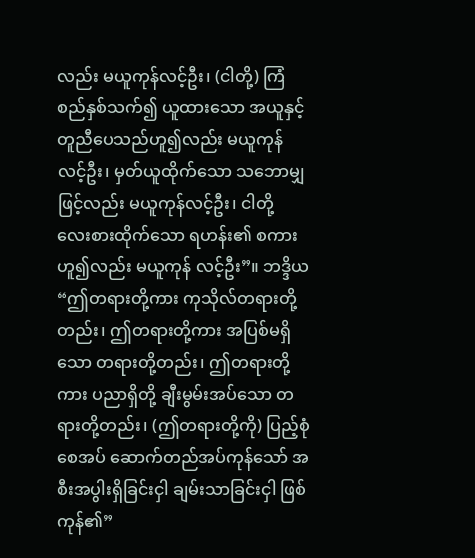လည်း မယူကုန်လင့်ဦး၊ (ငါတို့) ကြံစည်နှစ်သက်၍ ယူထားသော အယူနှင့် တူညီပေသည်ဟူ၍လည်း မယူကုန်လင့်ဦး၊ မှတ်ယူထိုက်သော သဘောမျှဖြင့်လည်း မယူကုန်လင့်ဦး၊ ငါတို့ လေးစားထိုက်သော ရဟန်း၏ စကားဟူ၍လည်း မယူကုန် လင့်ဦး”။ ဘဒ္ဒိယ “ဤတရားတို့ကား ကုသိုလ်တရားတို့တည်း၊ ဤတရားတို့ကား အပြစ်မရှိသော တရားတို့တည်း၊ ဤတရားတို့ကား ပညာရှိတို့ ချီးမွမ်းအပ်သော တရားတို့တည်း၊ (ဤတရားတို့ကို) ပြည့်စုံစေအပ် ဆောက်တည်အပ်ကုန်သော် အစီးအပွါးရှိခြင်းငှါ ချမ်းသာခြင်းငှါ ဖြစ်ကုန်၏”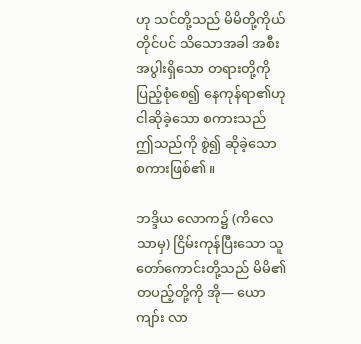ဟု သင်တို့သည် မိမိတို့ကိုယ်တိုင်ပင် သိသောအခါ အစီးအပွါးရှိသော တရားတို့ကို ပြည့်စုံစေ၍ နေကုန်ရာ၏ဟု ငါဆိုခဲ့သော စကားသည် ဤသည်ကို စွဲ၍ ဆိုခဲ့သော စကားဖြစ်၏။

ဘဒ္ဒိယ လောက၌ (ကိလေသာမှ) ငြိမ်းကုန်ပြီးသော သူတော်ကောင်းတို့သည် မိမိ၏ တပည့်တို့ကို အို— ယောကျာ်း လာ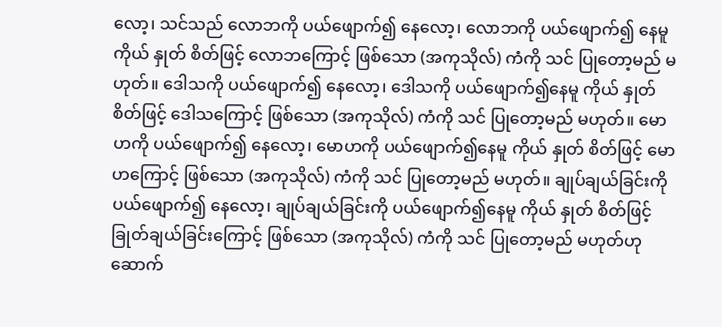လော့၊ သင်သည် လောဘကို ပယ်ဖျောက်၍ နေလော့၊ လောဘကို ပယ်ဖျောက်၍ နေမူ ကိုယ် နှုတ် စိတ်ဖြင့် လောဘကြောင့် ဖြစ်သော (အကုသိုလ်) ကံကို သင် ပြုတော့မည် မဟုတ်။ ဒေါသကို ပယ်ဖျောက်၍ နေလော့၊ ဒေါသကို ပယ်ဖျောက်၍နေမူ ကိုယ် နှုတ် စိတ်ဖြင့် ဒေါသကြောင့် ဖြစ်သော (အကုသိုလ်) ကံကို သင် ပြုတော့မည် မဟုတ်။ မောဟကို ပယ်ဖျောက်၍ နေလော့၊ မောဟကို ပယ်ဖျောက်၍နေမူ ကိုယ် နှုတ် စိတ်ဖြင့် မောဟကြောင့် ဖြစ်သော (အကုသိုလ်) ကံကို သင် ပြုတော့မည် မဟုတ်။ ချုပ်ချယ်ခြင်းကို ပယ်ဖျောက်၍ နေလော့၊ ချုပ်ချယ်ခြင်းကို ပယ်ဖျောက်၍နေမူ ကိုယ် နှုတ် စိတ်ဖြင့် ခြုတ်ချယ်ခြင်းကြောင့် ဖြစ်သော (အကုသိုလ်) ကံကို သင် ပြုတော့မည် မဟုတ်ဟု ဆောက်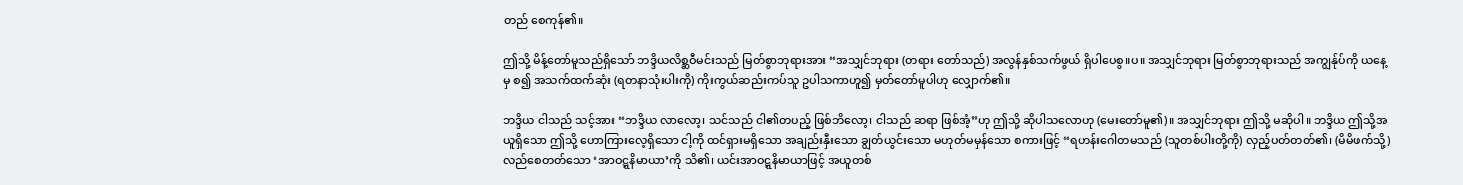တည် စေကုန်၏။

ဤသို့ မိန့်တော်မူသည်ရှိသော် ဘဒ္ဒိယလိစ္ဆဝီမင်းသည် မြတ်စွာဘုရားအား “အသျှင်ဘုရား (တရား တော်သည်) အလွန်နှစ်သက်ဖွယ် ရှိပါပေစွ။ပ။ အသျှင်ဘုရား မြတ်စွာဘုရားသည် အကျွန်ုပ်ကို ယနေ့မှ စ၍ အသက်ထက်ဆုံး (ရတနာသုံးပါးကို) ကိုးကွယ်ဆည်းကပ်သူ ဥပါသကာဟူ၍ မှတ်တော်မူပါဟု လျှောက်၏။

ဘဒ္ဒိယ ငါသည် သင့်အား “ဘဒ္ဒိယ လာလော့၊ သင်သည် ငါ၏တပည့် ဖြစ်ဘိလော့၊ ငါသည် ဆရာ ဖြစ်အံ့”ဟု ဤသို့ ဆိုပါသလောဟု (မေးတော်မူ၏)။ အသျှင်ဘုရား ဤသို့ မဆိုပါ။ ဘဒ္ဒိယ ဤသို့အယူရှိသော ဤသို့ ဟောကြားလေ့ရှိသော ငါ့ကို ထင်ရှားမရှိသော အချည်းနှီးသော ချွတ်ယွင်းသော မဟုတ်မမှန်သော စကားဖြင့် “ရဟန်းဂေါတမသည် (သူတစ်ပါးတို့ကို) လှည့်ပတ်တတ်၏၊ (မိမိဖက်သို့) လည်စေတတ်သော ‘အာဝဋ္ဋနိမာယာ’ကို သိ၏၊ ယင်းအာဝဋ္ဋနိမာယာဖြင့် အယူတစ်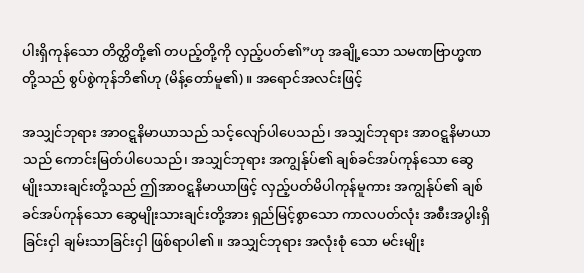ပါးရှိကုန်သော တိတ္ထိတို့၏ တပည့်တို့ကို လှည့်ပတ်၏”ဟု အချို့သော သမဏဗြာဟ္မဏတို့သည် စွပ်စွဲကုန်ဘိ၏ဟု (မိန့်တော်မူ၏)။ အရောင်အလင်းဖြင့်

အသျှင်ဘုရား အာဝဋ္ဋနိမာယာသည် သင့်လျော်ပါပေသည်၊ အသျှင်ဘုရား အာဝဋ္ဋနိမာယာသည် ကောင်းမြတ်ပါပေသည်၊ အသျှင်ဘုရား အကျွန်ုပ်၏ ချစ်ခင်အပ်ကုန်သော ဆွေမျိုးသားချင်းတို့သည် ဤအာဝဋ္ဋနိမာယာဖြင့် လှည့်ပတ်မိပါကုန်မူကား အကျွန်ုပ်၏ ချစ်ခင်အပ်ကုန်သော ဆွေမျိုးသားချင်းတို့အား ရှည်မြင့်စွာသော ကာလပတ်လုံး အစီးအပွါးရှိခြင်းငှါ ချမ်းသာခြင်းငှါ ဖြစ်ရာပါ၏။ အသျှင်ဘုရား အလုံးစုံ သော မင်းမျိုး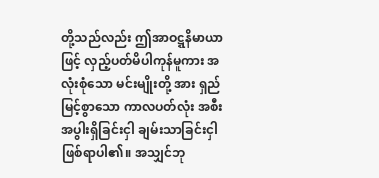တို့သည်လည်း ဤအာဝဋ္ဋနိမာယာဖြင့် လှည့်ပတ်မိပါကုန်မူကား အလုံးစုံသော မင်းမျိုးတို့ အား ရှည်မြင့်စွာသော ကာလပတ်လုံး အစီးအပွါးရှိခြင်းငှါ ချမ်းသာခြင်းငှါ ဖြစ်ရာပါ၏။ အသျှင်ဘု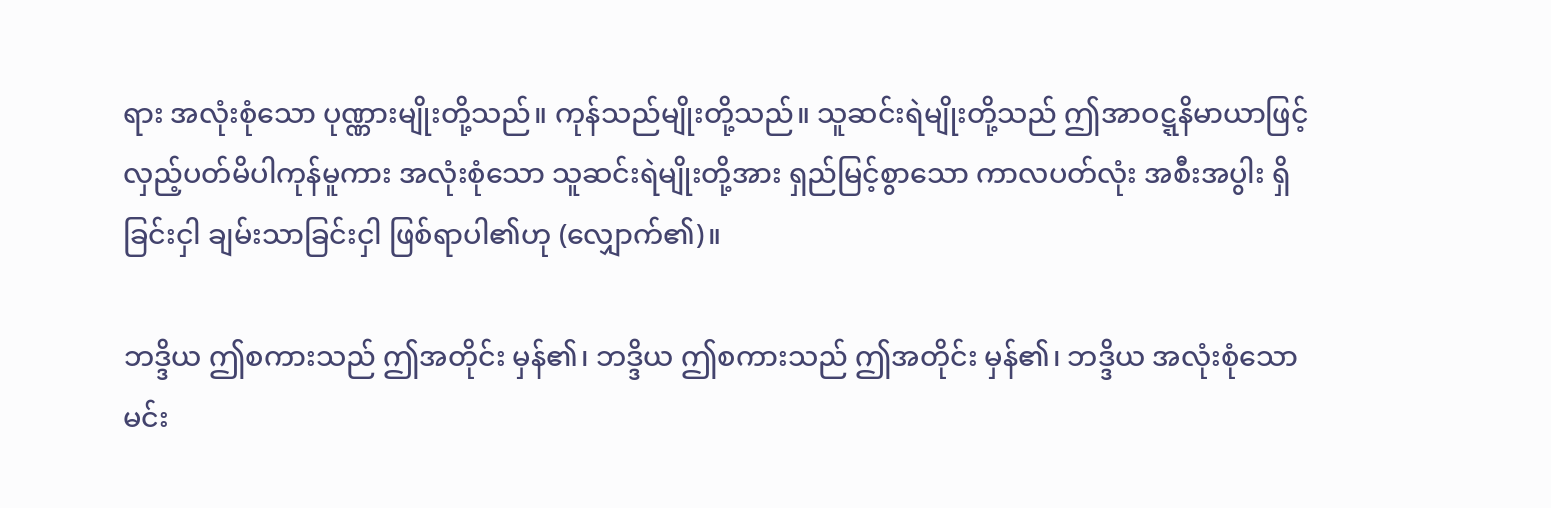ရား အလုံးစုံသော ပုဏ္ဏားမျိုးတို့သည်။ ကုန်သည်မျိုးတို့သည်။ သူဆင်းရဲမျိုးတို့သည် ဤအာဝဋ္ဋနိမာယာဖြင့် လှည့်ပတ်မိပါကုန်မူကား အလုံးစုံသော သူဆင်းရဲမျိုးတို့အား ရှည်မြင့်စွာသော ကာလပတ်လုံး အစီးအပွါး ရှိခြင်းငှါ ချမ်းသာခြင်းငှါ ဖြစ်ရာပါ၏ဟု (လျှောက်၏)။

ဘဒ္ဒိယ ဤစကားသည် ဤအတိုင်း မှန်၏၊ ဘဒ္ဒိယ ဤစကားသည် ဤအတိုင်း မှန်၏၊ ဘဒ္ဒိယ အလုံးစုံသော မင်း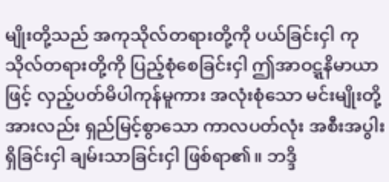မျိုးတို့သည် အကုသိုလ်တရားတို့ကို ပယ်ခြင်းငှါ ကုသိုလ်တရားတို့ကို ပြည့်စုံစေခြင်းငှါ ဤအာဝဋ္ဋနိမာယာဖြင့် လှည့်ပတ်မိပါကုန်မူကား အလုံးစုံသော မင်းမျိုးတို့အားလည်း ရှည်မြင့်စွာသော ကာလပတ်လုံး အစီးအပွါးရှိခြင်းငှါ ချမ်းသာခြင်းငှါ ဖြစ်ရာ၏။ ဘဒ္ဒိ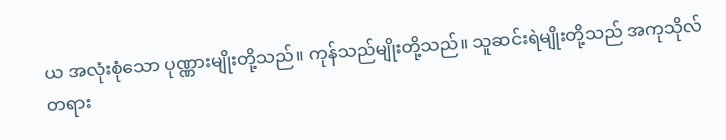ယ အလုံးစုံသော ပုဏ္ဏားမျိုးတို့သည်။ ကုန်သည်မျိုးတို့သည်။ သူဆင်းရဲမျိုးတို့သည် အကုသိုလ်တရား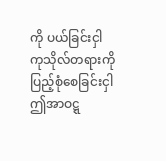ကို ပယ်ခြင်းငှါ ကုသိုလ်တရားကို ပြည့်စုံစေခြင်းငှါ ဤအာဝဋ္ဋ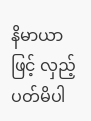နိမာယာဖြင့် လှည့်ပတ်မိပါ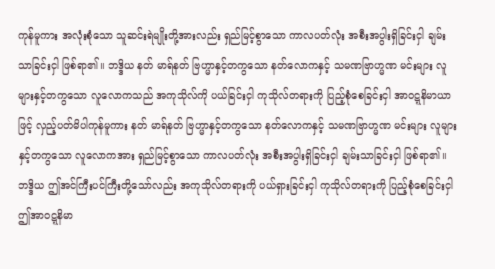ကုန်မူကား အလုံးစုံသော သူဆင်းရဲမျိုးတို့အားလည်း ရှည်မြင့်စွာသော ကာလပတ်လုံး အစီးအပွါးရှိခြင်းငှါ ချမ်းသာခြင်းငှါ ဖြစ်ရာ၏။ ဘဒ္ဒိယ နတ် မာရ်နတ် ဗြဟ္မာနှင့်တကွသော နတ်လောကနှင့် သမဏဗြာဟ္မဏ မင်းများ လူများနှင့်တကွသော လူလောကသည် အကုသိုလ်ကို ပယ်ခြင်းငှါ ကုသိုလ်တရားကို ပြည့်စုံစေခြင်းငှါ အာဝဋ္ဋနိမာယာဖြင့် လှည့်ပတ်မိပါကုန်မူကား နတ် မာရ်နတ် ဗြဟ္မာနှင့်တကွသော နတ်လောကနှင့် သမဏဗြာဟ္မဏ မင်းများ လူများနှင့်တကွသော လူလောကအား ရှည်မြင့်စွာသော ကာလပတ်လုံး အစီးအပွါးရှိခြင်းငှါ ချမ်းသာခြင်းငှါ ဖြစ်ရာ၏။ ဘဒ္ဒိယ ဤအင်ကြီးပင်ကြီးတို့သော်လည်း အကုသိုလ်တရားကို ပယ်ရှားခြင်းငှါ ကုသိုလ်တရားကို ပြည့်စုံစေခြင်းငှါ ဤအာဝဋ္ဋနိမာ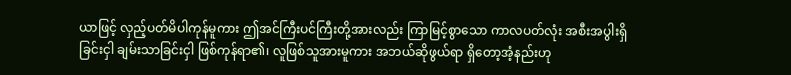ယာဖြင့် လှည့်ပတ်မိပါကုန်မူကား ဤအင်ကြီးပင်ကြီးတို့အားလည်း ကြာမြင့်စွာသော ကာလပတ်လုံး အစီးအပွါးရှိခြင်းငှါ ချမ်းသာခြင်းငှါ ဖြစ်ကုန်ရာ၏၊ လူဖြစ်သူအားမူကား အဘယ်ဆိုဖွယ်ရာ ရှိတော့အံ့နည်းဟု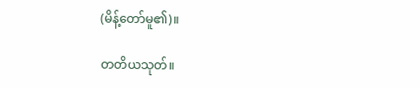(မိန့်တော်မူ၏)။

တတိယသုတ်။